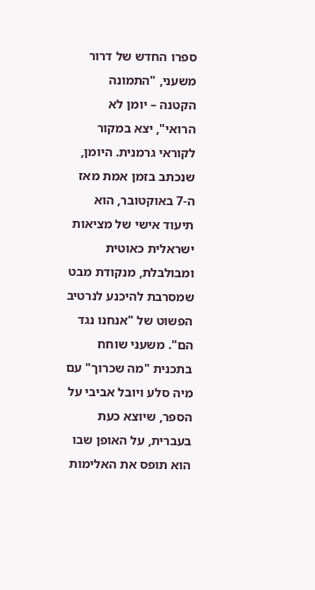ספרו החדש של דרור משעני, "התמונה הקטנה – יומן לא הרואי", יצא במקור לקוראי גרמנית. היומן, שנכתב בזמן אמת מאז ה-7 באוקטובר, הוא תיעוד אישי של מציאות ישראלית כאוטית ומבולבלת, מנקודת מבט שמסרבת להיכנע לנרטיב הפשוט של "אנחנו נגד הם". משעני שוחח בתכנית "מה שכרוך" עם מיה סלע ויובל אביבי על הספר, שיוצא כעת בעברית, על האופן שבו הוא תופס את האלימות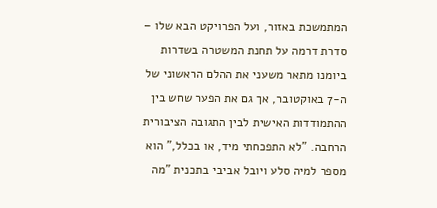המתמשכת באזור, ועל הפרויקט הבא שלו – סדרת דרמה על תחנת המשטרה בשדרות
ביומנו מתאר משעני את ההלם הראשוני של ה-7 באוקטובר, אך גם את הפער שחש בין ההתמודדות האישית לבין התגובה הציבורית הרחבה. "לא התפכחתי מיד, או בכלל," הוא מספר למיה סלע ויובל אביבי בתכנית "מה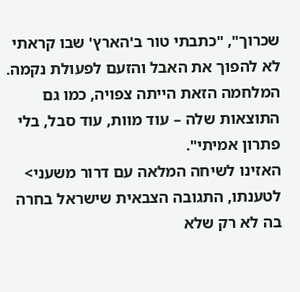שכרוך", "כתבתי טור ב'הארץ' שבו קראתי לא להפוך את האבל והזעם לפעולת נקמה. המלחמה הזאת הייתה צפויה, כמו גם התוצאות שלה – עוד מוות, עוד סבל, בלי פתרון אמיתי".
האזינו לשיחה המלאה עם דרור משעני>
לטענתו, התגובה הצבאית שישראל בחרה בה לא רק שלא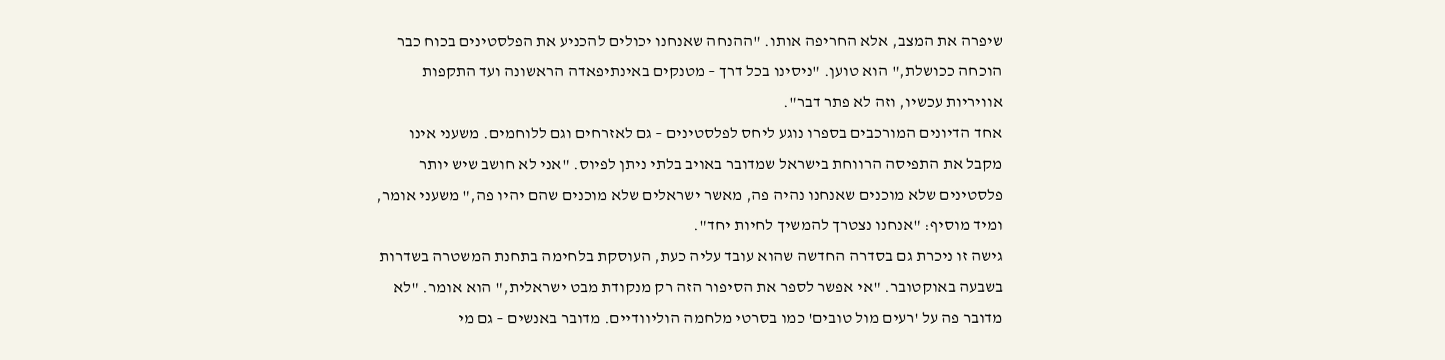שיפרה את המצב, אלא החריפה אותו. "ההנחה שאנחנו יכולים להכניע את הפלסטינים בכוח כבר הוכחה ככושלת," הוא טוען. "ניסינו בכל דרך – מטנקים באינתיפאדה הראשונה ועד התקפות אוויריות עכשיו, וזה לא פתר דבר".
אחד הדיונים המורכבים בספרו נוגע ליחס לפלסטינים – גם לאזרחים וגם ללוחמים. משעני אינו מקבל את התפיסה הרווחת בישראל שמדובר באויב בלתי ניתן לפיוס. "אני לא חושב שיש יותר פלסטינים שלא מוכנים שאנחנו נהיה פה, מאשר ישראלים שלא מוכנים שהם יהיו פה," משעני אומר, ומיד מוסיף: "אנחנו נצטרך להמשיך לחיות יחד".
גישה זו ניכרת גם בסדרה החדשה שהוא עובד עליה כעת, העוסקת בלחימה בתחנת המשטרה בשדרות בשבעה באוקטובר. "אי אפשר לספר את הסיפור הזה רק מנקודת מבט ישראלית," הוא אומר. "לא מדובר פה על 'רעים מול טובים' כמו בסרטי מלחמה הוליוודיים. מדובר באנשים – גם מי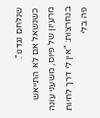שנלחם נגדנו".
כשנשאל אם לא התייאש מרעיון של פיוס, משעני עונה בנחרצות: "אין לי דרך לחיות פה בלי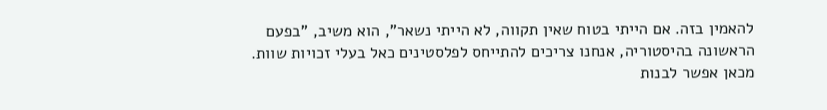להאמין בזה. אם הייתי בטוח שאין תקווה, לא הייתי נשאר", הוא משיב, "בפעם הראשונה בהיסטוריה, אנחנו צריכים להתייחס לפלסטינים כאל בעלי זכויות שוות. מכאן אפשר לבנות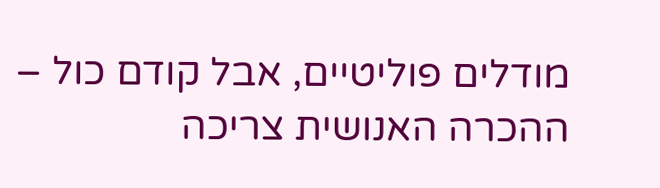מודלים פוליטיים, אבל קודם כול – ההכרה האנושית צריכה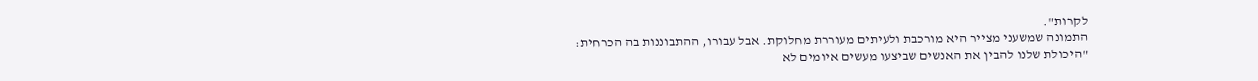לקרות".
התמונה שמשעני מצייר היא מורכבת ולעיתים מעוררת מחלוקת. אבל עבורו, ההתבוננות בה הכרחית: "היכולת שלנו להבין את האנשים שביצעו מעשים איומים לא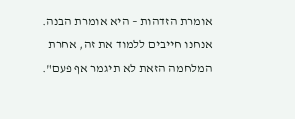אומרת הזדהות – היא אומרת הבנה. אנחנו חייבים ללמוד את זה, אחרת המלחמה הזאת לא תיגמר אף פעם".